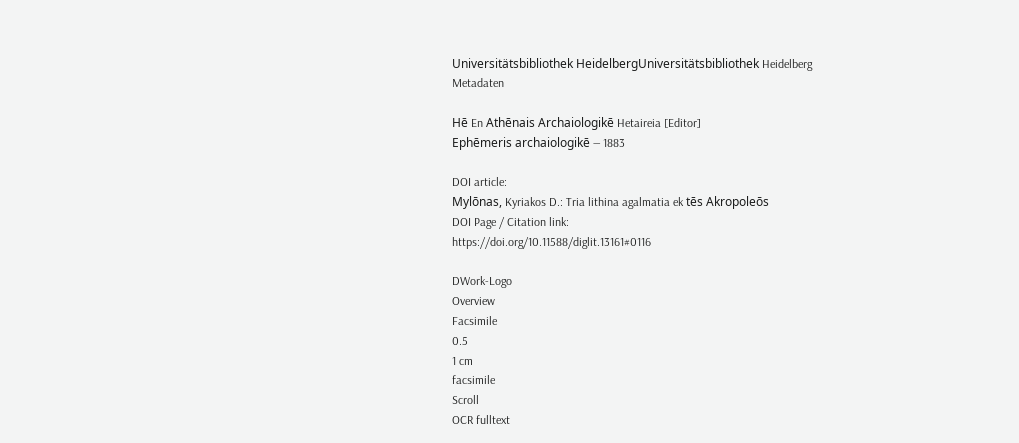Universitätsbibliothek HeidelbergUniversitätsbibliothek Heidelberg
Metadaten

Hē En Athēnais Archaiologikē Hetaireia [Editor]
Ephēmeris archaiologikē — 1883

DOI article:
Mylōnas, Kyriakos D.: Tria lithina agalmatia ek tēs Akropoleōs
DOI Page / Citation link:
https://doi.org/10.11588/diglit.13161#0116

DWork-Logo
Overview
Facsimile
0.5
1 cm
facsimile
Scroll
OCR fulltext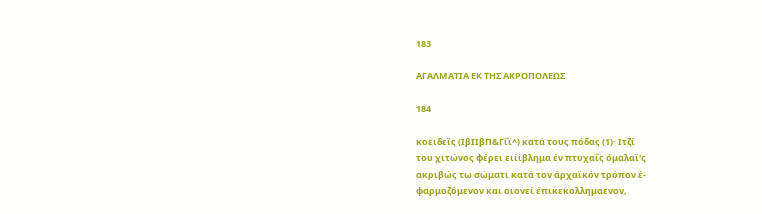183

ΑΓΑΛΜΑΤΙΑ ΕΚ ΤΗΣ ΑΚΡΟΠΟΛΕΩΣ

184

κοειδεϊς (ΙβΙΙβΠ&Γΐϊ^) κατά τους πόδας (1)· Ιτζί
του χιτώνος φέρει ειίίβλημα έν πτυχαΐς όμαλαϊ'ς
ακριβώς τω σώματι κατά τον άρχαϊκόν τρόπον έ-
φαρμοζόμενον και οιονεί έπικεκολλημαενον,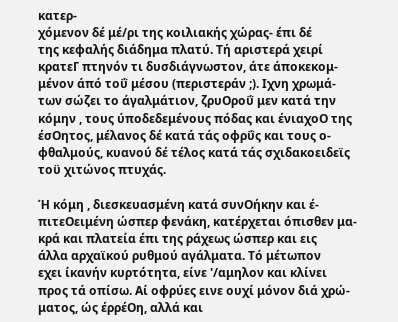κατερ-
χόμενον δέ μέ/ρι της κοιλιακής χώρας- έπι δέ
της κεφαλής διάδημα πλατύ. Τή αριστερά χειρί
κρατεΓ πτηνόν τι δυσδιάγνωστον, άτε άποκεκομ-
μένον άπό τοΰ μέσου (περιστεράν ;). Ιχνη χρωμά-
των σώζει το άγαλμάτιον, ζρυΟροΰ μεν κατά την
κόμην , τους ύποδεδεμένους πόδας και ένιαχοΟ της
έσΟητος, μέλανος δέ κατά τάς οφρΰς και τους ο-
φθαλμούς, κυανού δέ τέλος κατά τάς σχιδακοειδεϊς
τοϋ χιτώνος πτυχάς.

Ή κόμη , διεσκευασμένη κατά συνΟήκην και έ-
πιτεΟειμένη ώσπερ φενάκη, κατέρχεται όπισθεν μα-
κρά και πλατεία έπι της ράχεως ώσπερ και εις
άλλα αρχαϊκού ρυθμού αγάλματα. Τό μέτωπον
εχει ίκανήν κυρτότητα, είνε '/αμηλον και κλίνει
προς τά οπίσω. Αί οφρύες εινε ουχί μόνον διά χρώ-
ματος, ώς έρρέΟη, αλλά και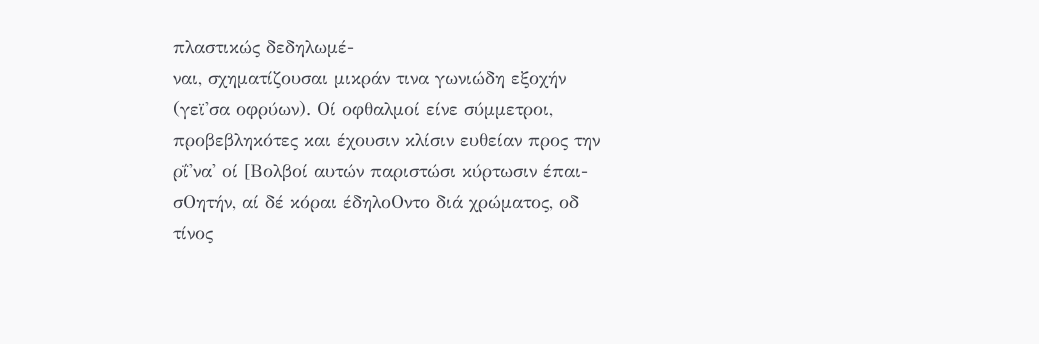πλαστικώς δεδηλωμέ-
ναι, σχηματίζουσαι μικράν τινα γωνιώδη εξοχήν
(γεϊ'σα οφρύων). Οί οφθαλμοί είνε σύμμετροι,
προβεβληκότες και έχουσιν κλίσιν ευθείαν προς την
ρΐ'να' οί [Βολβοί αυτών παριστώσι κύρτωσιν έπαι-
σΟητήν, αί δέ κόραι έδηλοΟντο διά χρώματος, οδ
τίνος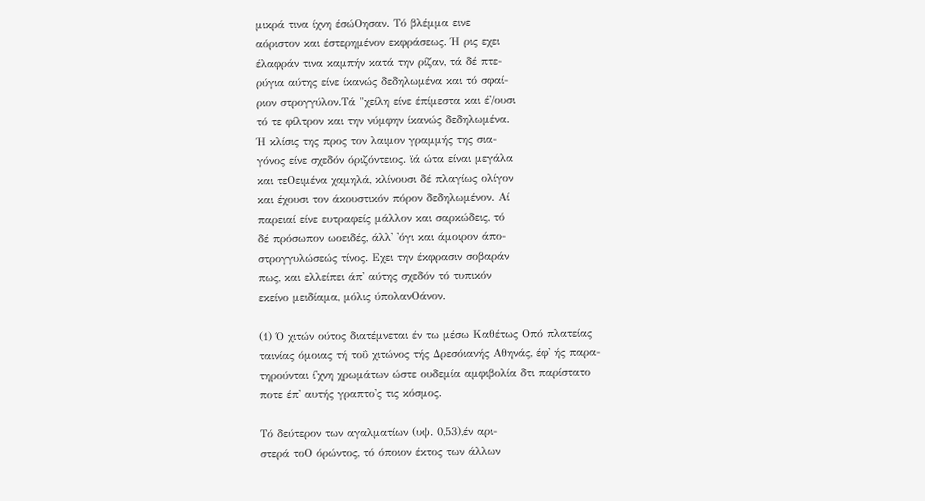μικρά τινα ίχνη έσώΟησαν. Τό βλέμμα εινε
αόριστον και έστερημένον εκφράσεως. Ή ρις εχει
έλαφράν τινα καμπήν κατά την ρίζαν, τά δέ πτε-
ρύγια αύτης είνε ίκανώς δεδηλωμένα και τό σφαί-
ριον στρογγύλον.Τά "χείλη είνε έπίμεστα και έ'/ουσι
τό τε φίλτρον και την νύμφην ίκανώς δεδηλωμένα.
Ή κλίσις της προς τον λαιμον γραμμής της σια-
γόνος είνε σχεδόν όριζόντειος. ϊά ώτα είναι μεγάλα
και τεΟειμένα χαμηλά, κλίνουσι δέ πλαγίως ολίγον
και έχουσι τον άκουστικόν πόρον δεδηλωμένον. Αί
παρειαί είνε ευτραφείς μάλλον και σαρκώδεις, τό
δέ πρόσωπον ωοειδές, άλλ' 'όγι και άμοιρον άπο-
στρογγυλώσεώς τίνος. Εχει την έκφρασιν σοβαράν
πως, και ελλείπει άπ' αύτης σχεδόν τό τυπικόν
εκείνο μειδίαμα, μόλις ύπολανΟάνον.

(1) Ό χιτών ούτος διατέμνεται έν τω μέσω Καθέτως Οπό πλατείας
ταινίας όμοιας τή τοΰ χιτώνος τής Δρεσόιανής Αθηνάς, έφ' ής παρα-
τηρούνται ί'χνη χρωμάτων ώστε ουδεμία αμφιβολία δτι παρίστατο
ποτε έπ' αυτής γραπτο'ς τις κόσμος.

Τό δεύτερον των αγαλματίων (υψ. 0,53),έν αρι-
στερά τοΟ όρώντος, τό όποιον έκτος των άλλων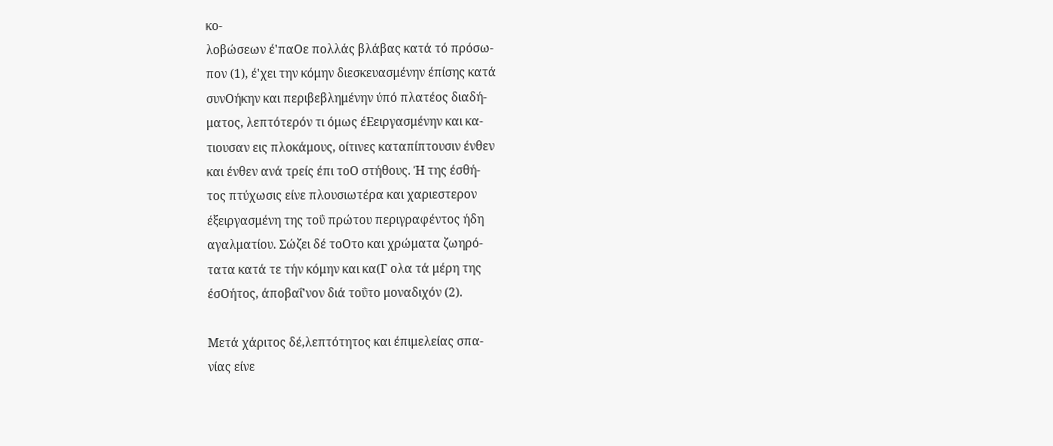κο-
λοβώσεων έ'παΟε πολλάς βλάβας κατά τό πρόσω-
πον (1), έ'χει την κόμην διεσκευασμένην έπίσης κατά
συνΟήκην και περιβεβλημένην ύπό πλατέος διαδή-
ματος, λεπτότερόν τι όμως έΕειργασμένην και κα-
τιουσαν εις πλοκάμους, οίτινες καταπίπτουσιν ένθεν
και ένθεν ανά τρείς έπι τοΟ στήθους. Ή της έσθή-
τος πτύχωσις είνε πλουσιωτέρα και χαριεστερον
έξειργασμένη της τοΰ πρώτου περιγραφέντος ήδη
αγαλματίου. Σώζει δέ τοΟτο και χρώματα ζωηρό-
τατα κατά τε τήν κόμην και κα(Γ ολα τά μέρη της
έσΟήτος, άποβαΐ'νον διά τοΰτο μοναδιχόν (2).

Μετά χάριτος δέ,λεπτότητος και έπιμελείας σπα-
νίας είνε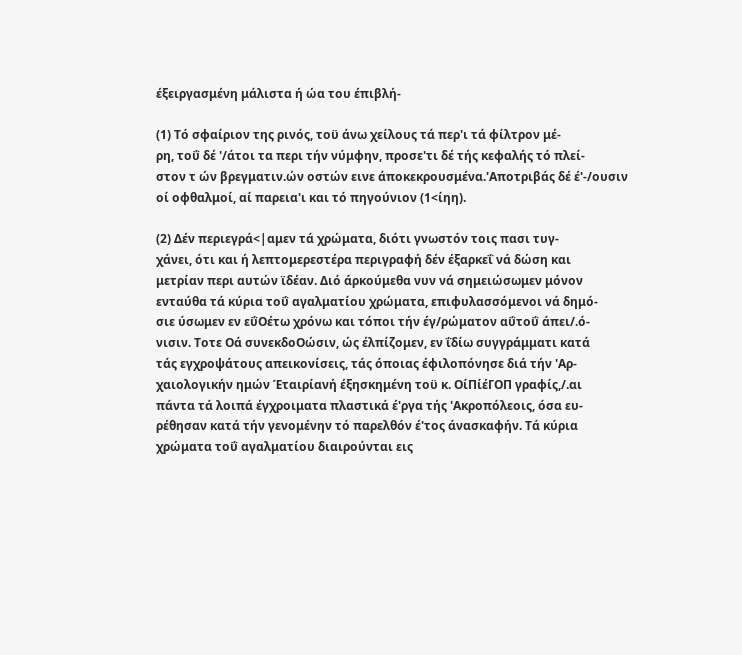έξειργασμένη μάλιστα ή ώα του έπιβλή-

(1) Τό σφαίριον της ρινός, τοϋ άνω χείλους τά περ'ι τά φίλτρον μέ-
ρη, τοΰ δέ '/άτοι τα περι τήν νύμφην, προσε'τι δέ τής κεφαλής τό πλεί-
στον τ ών βρεγματιν.ών οστών εινε άποκεκρουσμένα.'Αποτριβάς δέ έ'-/ουσιν
οί οφθαλμοί, αί παρεια'ι και τό πηγούνιον (1<ίηη).

(2) Δέν περιεγρά<|αμεν τά χρώματα, διότι γνωστόν τοις πασι τυγ-
χάνει, ότι και ή λεπτομερεστέρα περιγραφή δέν έξαρκεΐ νά δώση και
μετρίαν περι αυτών ϊδέαν. Διό άρκούμεθα νυν νά σημειώσωμεν μόνον
ενταύθα τά κύρια τοΰ αγαλματίου χρώματα, επιφυλασσόμενοι νά δημό-
σιε ύσωμεν εν εΰΟέτω χρόνω και τόποι τήν έγ/ρώματον αΰτοΰ άπει/.ό-
νισιν. Τοτε Οά συνεκδοΟώσιν, ώς έλπίζομεν, εν ΐδίω συγγράμματι κατά
τάς εγχροψάτους απεικονίσεις, τάς όποιας έφιλοπόνησε διά τήν 'Αρ-
χαιολογικήν ημών Έταιρίανή έξησκημένη τοϋ κ. ΟίΠίέΓΟΠ γραφίς,/.αι
πάντα τά λοιπά έγχροιματα πλαστικά έ'ργα τής 'Ακροπόλεοις, όσα ευ-
ρέθησαν κατά τήν γενομένην τό παρελθόν έ'τος άνασκαφήν. Τά κύρια
χρώματα τοΰ αγαλματίου διαιρούνται εις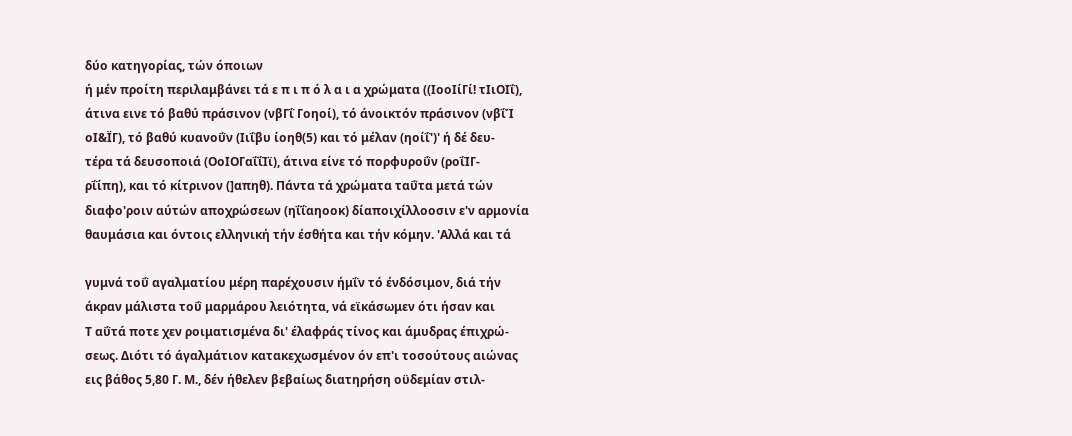δύο κατηγορίας, τών όποιων
ή μέν προίτη περιλαμβάνει τά ε π ι π ό λ α ι α χρώματα ((ΙοοΙίΓί! τΙιΟΙΐ),
άτινα εινε τό βαθύ πράσινον (νβΓΐ Γοηοί), τό άνοικτόν πράσινον (νβΐΊ
οΙ&ΪΓ), τό βαθύ κυανοΰν (Ιιΐβυ ίοηθ(5) και τό μέλαν (ηοίΐ')' ή δέ δευ-
τέρα τά δευσοποιά (ΟοΙΟΓαΐΐΙϊ), άτινα είνε τό πορφυροΰν (ροΐΙΓ-
ρΐίπη), και τό κίτρινον (]απηθ). Πάντα τά χρώματα ταΰτα μετά τών
διαφο'ροιν αύτών αποχρώσεων (ηΐΐαηοοκ) δίαποιχίλλοοσιν ε'ν αρμονία
θαυμάσια και όντοις ελληνική τήν έσθήτα και τήν κόμην. 'Αλλά και τά

γυμνά τοΰ αγαλματίου μέρη παρέχουσιν ήμΐν τό ένδόσιμον, διά τήν
άκραν μάλιστα τοΰ μαρμάρου λειότητα, νά εϊκάσωμεν ότι ήσαν και
Τ αΰτά ποτε χεν ροιματισμένα δι' έλαφράς τίνος και άμυδρας έπιχρώ-
σεως. Διότι τό άγαλμάτιον κατακεχωσμένον όν επ'ι τοσούτους αιώνας
εις βάθος 5,80 Γ. Μ., δέν ήθελεν βεβαίως διατηρήση οϋδεμίαν στιλ-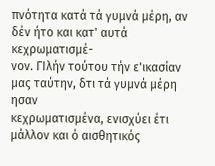πνότητα κατά τά γυμνά μέρη, αν δέν ήτο και κατ' αυτά κεχρωματισμέ-
νον. ΓΙλήν τούτου τήν ε'ικασίαν μας ταύτην, δτι τά γυμνά μέρη ησαν
κεχρωματισμένα, ενισχύει έτι μάλλον και ό αισθητικός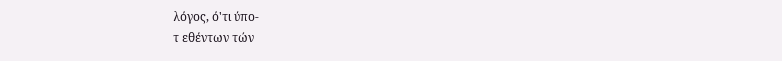λόγος, ό'τι ύπο-
τ εθέντων τών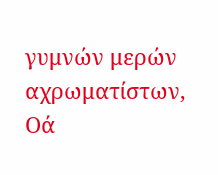γυμνών μερών αχρωματίστων, Οά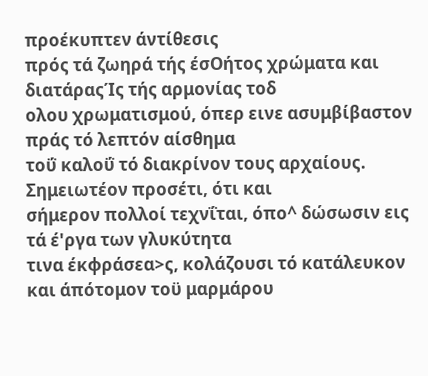προέκυπτεν άντίθεσις
πρός τά ζωηρά τής έσΟήτος χρώματα και διατάραςΊς τής αρμονίας τοδ
ολου χρωματισμού, όπερ εινε ασυμβίβαστον πράς τό λεπτόν αίσθημα
τοΰ καλοΰ τό διακρίνον τους αρχαίους. Σημειωτέον προσέτι, ότι και
σήμερον πολλοί τεχνΐται, όπο^ δώσωσιν εις τά έ'ργα των γλυκύτητα
τινα έκφράσεα>ς, κολάζουσι τό κατάλευκον και άπότομον τοϋ μαρμάρου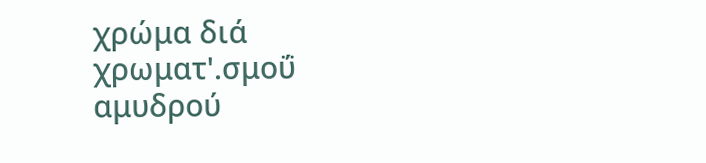χρώμα διά χρωματ'.σμοΰ αμυδρού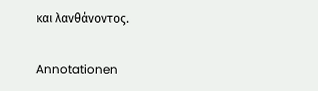και λανθάνοντος.

Annotationen